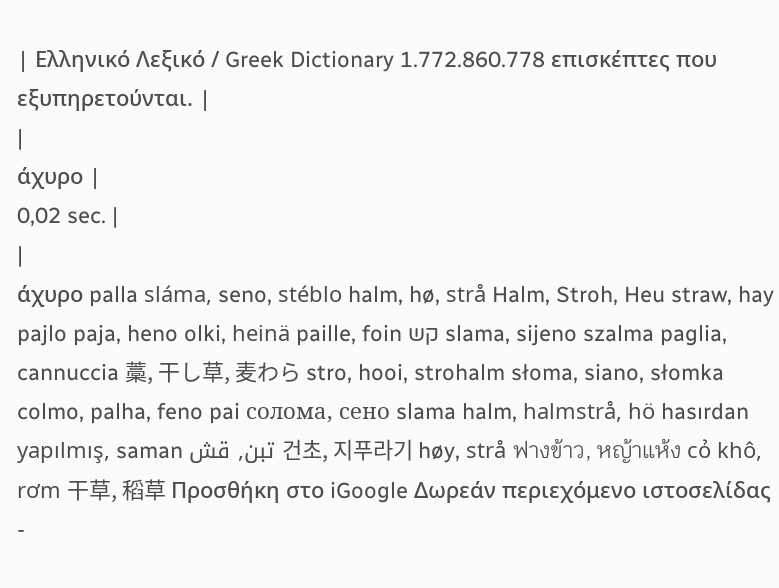| Ελληνικό Λεξικό / Greek Dictionary 1.772.860.778 επισκέπτες που εξυπηρετούνται. |
|
άχυρο |
0,02 sec. |
|
άχυρο palla sláma, seno, stéblo halm, hø, strå Halm, Stroh, Heu straw, hay pajlo paja, heno olki, heinä paille, foin קש slama, sijeno szalma paglia, cannuccia 藁, 干し草, 麦わら stro, hooi, strohalm słoma, siano, słomka colmo, palha, feno pai солома, сено slama halm, halmstrå, hö hasırdan yapılmış, saman تبن, قش 건초, 지푸라기 høy, strå ฟางข้าว, หญ้าแห้ง cỏ khô, rơm 干草, 稻草 Προσθήκη στο iGoogle Δωρεάν περιεχόμενο ιστοσελίδας -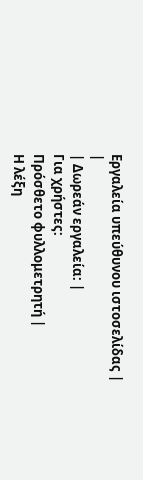Εργαλεία υπεύθυνου ιστοσελίδας |
|
| Δωρεάν εργαλεία: |
Για χρήστες:
Πρόσθετο φυλλομετρητή |
Η λέξη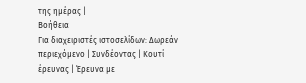της ημέρας |
Βοήθεια
Για διαχειριστές ιστοσελίδων: Δωρεάν περιεχόμενο | Συνδέοντας | Κουτί έρευνας | Έρευνα με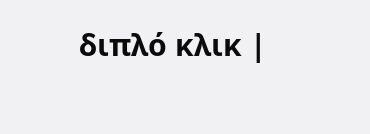διπλό κλικ |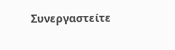Συνεργαστείτε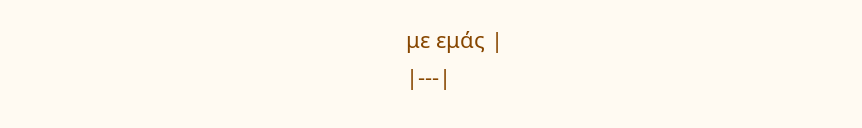με εμάς |
|---|